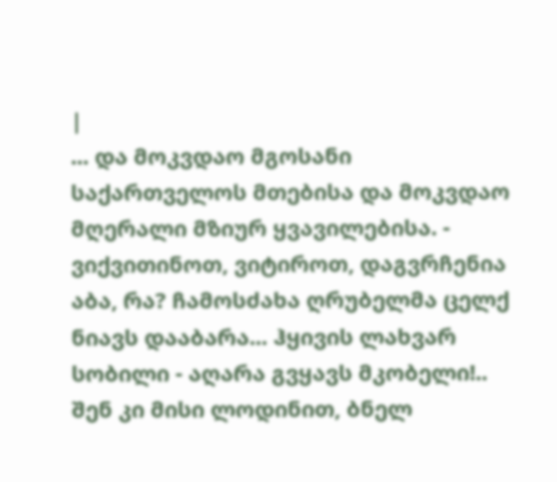|
... და მოკვდაო მგოსანი საქართველოს მთებისა და მოკვდაო მღერალი მზიურ ყვავილებისა. - ვიქვითინოთ, ვიტიროთ, დაგვრჩენია აბა, რა? ჩამოსძახა ღრუბელმა ცელქ ნიავს დააბარა... ჰყივის ლახვარ სობილი - აღარა გვყავს მკობელი!.. შენ კი მისი ლოდინით, ბნელ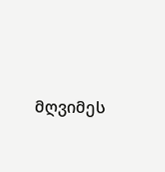მღვიმეს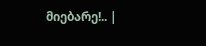მიებარე!.. |